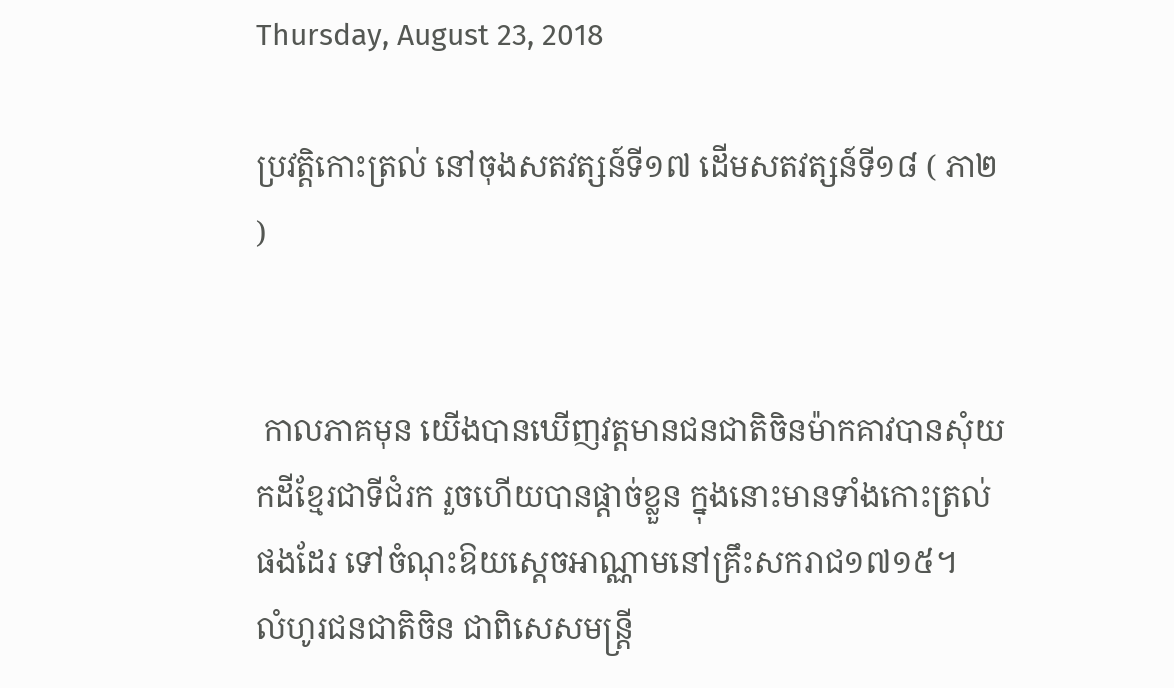Thursday, August 23, 2018

ប្រវត្តិកោះត្រល់ នៅចុងសតវត្សន៍ទី១៧ ដើមសតវត្សន៍ទី១៨ ( ភា២ )


 កាលភាគមុន យើងបានឃើញវត្តមានជនជាតិចិនម៉ាកគាវបានសុំយកដីខ្មែរជាទីជំរក រួចហើយបានផ្តាច់ខ្លួន ក្នុងនោះមានទាំងកោះត្រល់ផងដែរ ទៅចំណុះឱយស្តេចអាណ្ណាមនៅគ្រឹះសករាជ១៧១៥។
លំហូរជនជាតិចិន ជាពិសេសមន្ត្រី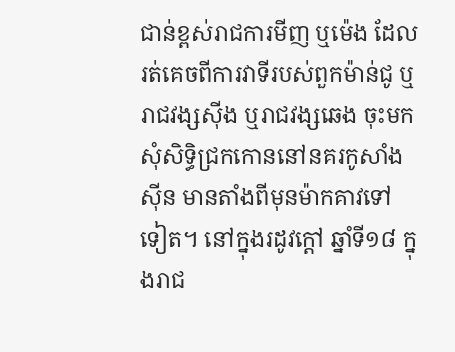ជាន់ខ្ពស់រាជការមីញ ឬម៉េង ដែលរត់គេចពីការវាទីរបស់ពួកម៉ាន់ជូ ឬរាជវង្សសុីង ឬរាជវង្សឆេង ចុះមកសុំសិទ្ធិជ្រកកោននៅនគរកូសាំងសុីន មានតាំងពីមុនម៉ាកគាវទៅទៀត។ នៅក្នុងរដូវក្តៅ ឆ្នាំទី១៨ ក្នុងរាជ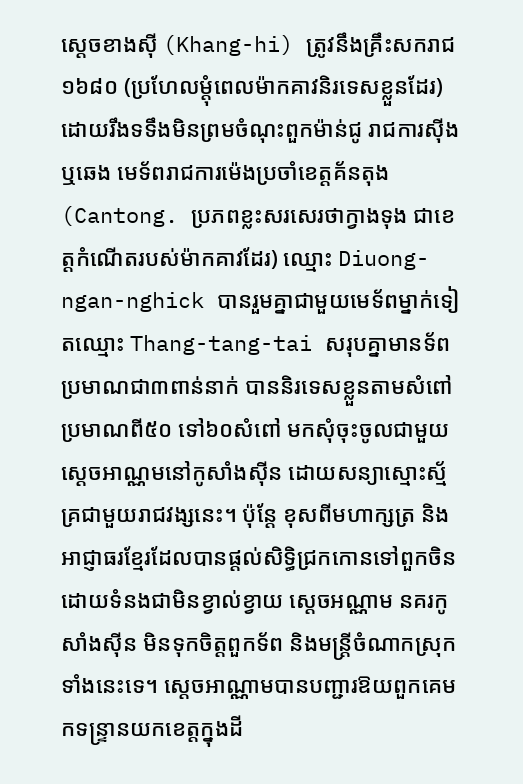ស្តេចខាងសុី (Khang-hi) ត្រូវនឹងគ្រឹះសករាជ១៦៨០ (ប្រហែលម្តុំពេលម៉ាកគាវនិរទេសខ្លួនដែរ) ដោយរឹងទទឹងមិនព្រមចំណុះពួកម៉ាន់ជូ រាជការសុីងឬឆេង មេទ័ពរាជការម៉េងប្រចាំខេត្តគ័នតុង(Cantong. ប្រភពខ្លះសរសេរថាក្វាងទុង ជាខេត្តកំណើតរបស់ម៉ាកគាវដែរ) ឈ្មោះ Diuong-ngan-nghick បានរួមគ្នាជាមួយមេទ័ពម្នាក់ទៀតឈ្មោះ Thang-tang-tai សរុបគ្នាមានទ័ពប្រមាណជា៣ពាន់នាក់ បាននិរទេសខ្លួនតាមសំពៅ ប្រមាណពី៥០ ទៅ៦០សំពៅ មកសុំចុះចូលជាមួយស្តេចអាណ្ណមនៅកូសាំងសុីន ដោយសន្យាស្មោះស្ម័គ្រជាមួយរាជវង្សនេះ។ ប៉ុន្តែ ខុសពីមហាក្សត្រ និងអាជ្ញាធរខ្មែរដែលបានផ្តល់សិទ្ធិជ្រកកោនទៅពួកចិនដោយទំនងជាមិនខ្វាល់ខ្វាយ ស្តេចអណ្ណាម នគរកូសាំងសុីន មិនទុកចិត្តពួកទ័ព និងមន្ត្រីចំណាកស្រុកទាំងនេះទេ។ ស្តេចអាណ្ណាមបានបញ្ជារឱយពួកគេមកទន្ទ្រានយកខេត្តក្នុងដី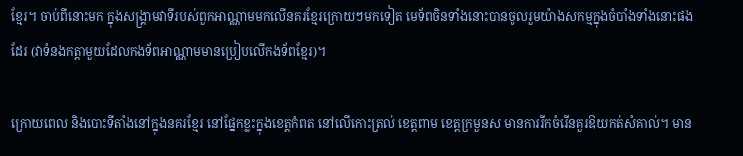ខ្មែរ។ ចាប់ពីនោះមក ក្នុងសង្គ្រាមវាទីរបស់ពួកអាណ្ណាមមកលើនគរខ្មែរក្រោយៗមកទៀត មេទ័ពចិនទាំងនោះបានចូលរួមយ៉ាងសកម្មក្នុងចំបាំងទាំងនោះផងដែរ (វាទំនងកត្តាមួយដែលកងទ័ពអាណ្ណាមមានប្រៀបលើកងទ័ពខ្មែរ)។

ក្រោយពេល និងបោះទីតាំងនៅក្នុងនគរខ្មែរ នៅផ្នែកខ្លះក្នុងខេត្តកំពត នៅលើកោះត្រល់ ខេត្តពាម ខេត្តក្រមួនស មានការរីកចំរើនគួរឱយកត់សំគាល់។ មាន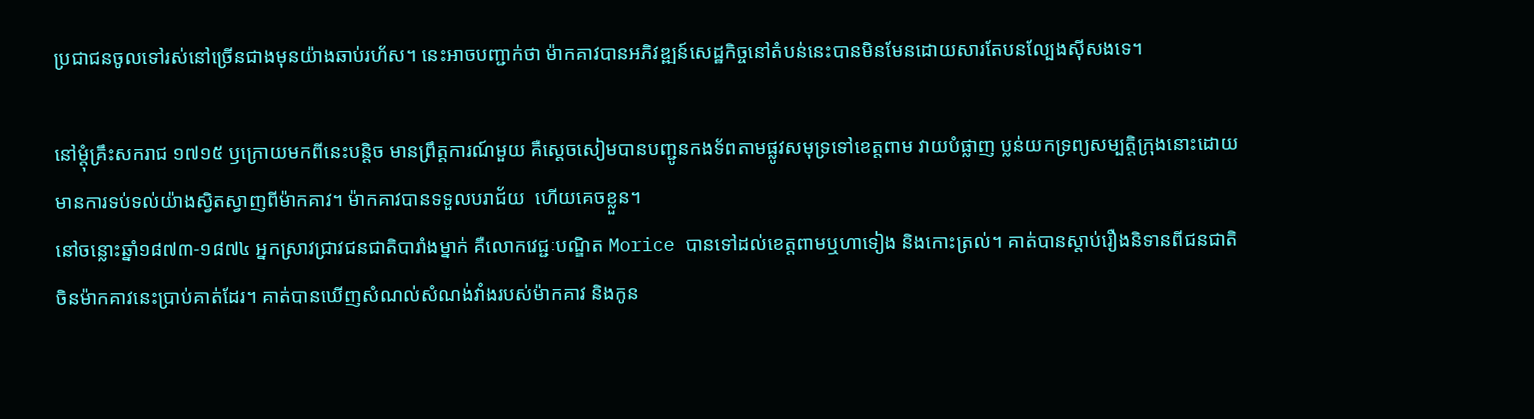ប្រជាជនចូលទៅរស់នៅច្រើនជាងមុនយ៉ាងឆាប់រហ័ស។ នេះអាចបញ្ជាក់ថា ម៉ាកគាវបានអភិវឌ្ឍន៍សេដ្ឋកិច្ចនៅតំបន់នេះបានមិនមែនដោយសារតែបនល្បែងសុីសងទេ។

នៅម្តុំគ្រឹះសករាជ ១៧១៥ ឫក្រោយមកពីនេះបន្តិច មានព្រឹត្តការណ៍មួយ គឺស្តេចសៀមបានបញ្ជូនកងទ័ពតាមផ្លូវសមុទ្រទៅខេត្តពាម វាយបំផ្លាញ ប្លន់យកទ្រព្យសម្បត្តិក្រុងនោះដោយមានការទប់ទល់យ៉ាងស្វិតស្វាញពីម៉ាកគាវ។ ម៉ាកគាវបានទទួលបរាជ័យ  ហើយគេចខ្លួន។
នៅចន្លោះឆ្នាំ១៨៧៣-១៨៧៤ អ្នកស្រាវជ្រាវជនជាតិបារាំងម្នាក់ គឺលោកវេជ្ជៈបណ្ឌិត Morice បានទៅដល់ខេត្តពាមឬហាទៀង និងកោះត្រល់។ គាត់បានស្តាប់រឿងនិទានពីជនជាតិចិនម៉ាកគាវនេះប្រាប់គាត់ដែរ។ គាត់បានឃើញសំណល់សំណង់វាំងរបស់ម៉ាកគាវ និងកូន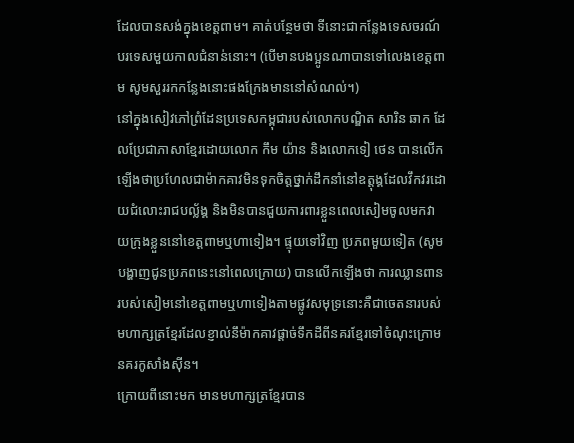ដែលបានសង់ក្នុងខេត្តពាម។ គាត់បន្ថែមថា ទីនោះជាកន្លែងទេសចរណ៍បរទេសមួយកាលជំនាន់នោះ។ (បើមានបងប្អូនណាបានទៅលេងខេត្តពាម សូមសួររកកន្លែងនោះផងក្រែងមាននៅសំណល់។)
នៅក្នុងសៀវភៅព្រំដែនប្រទេសកម្ពុជារបស់លោកបណ្ឌិត សារិន ឆាក ដែលប្រែជាភាសាខ្មែរដោយលោក កឹម យ៉ាន និងលោកទៀ ថេន បានលើកឡើងថាប្រហែលជាម៉ាកគាវមិនទុកចិត្តថ្នាក់ដឹកនាំនៅឧត្តុង្គដែលវឹកវរដោយជំលោះរាជបល្ល័ង្គ និងមិនបានជួយការពារខ្លួនពេលសៀមចូលមកវាយក្រុងខ្លួននៅខេត្តពាមឬហាទៀង។ ផ្ទុយទៅវិញ ប្រភពមួយទៀត (សូមបង្ហាញជូនប្រភពនេះនៅពេលក្រោយ) បានលើកឡើងថា ការឈ្លានពានរបស់សៀមនៅខេត្តពាមឬហាទៀងតាមផ្លូវសមុទ្រនោះគឺជាចេតនារបស់មហាក្សត្រខ្មែរដែលខ្ញាល់នឹម៉ាកគាវផ្តាច់ទឹកដីពីនគរខ្មែរទៅចំណុះក្រោមនគរកូសាំងសុីន។
ក្រោយពីនោះមក មានមហាក្សត្រខ្មែរបាន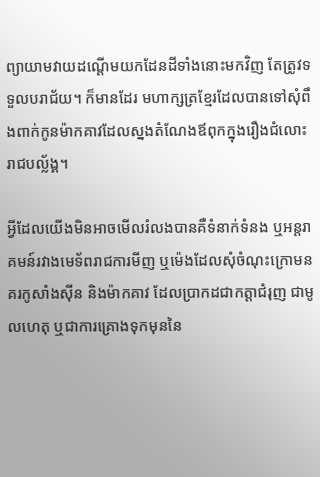ព្យាយាមវាយដណ្តើមយកដែនដីទាំងនោះមកវិញ តែត្រូវទទួលបរាជ័យ។ ក៏មានដែរ មហាក្សត្រខ្មែរដែលបានទៅសុំពឹងពាក់កូនម៉ាកគាវដែលស្នងតំណែងឪពុកក្នុងរឿងជំលោះរាជបល្ល័ង្គ។

អ្វីដែលយើងមិនអាចមើលរំលងបានគឺទំនាក់ទំនង ឬអន្តរាគមន៍រវាងមេទ័ពរាជការមីញ ឬម៉េងដែលសុំចំណុះក្រោមនគរកូសាំងសុីន និងម៉ាកគាវ ដែលប្រាកដជាកត្តាជំរុញ ជាមូលហេតុ ឬជាការគ្រោងទុកមុននៃ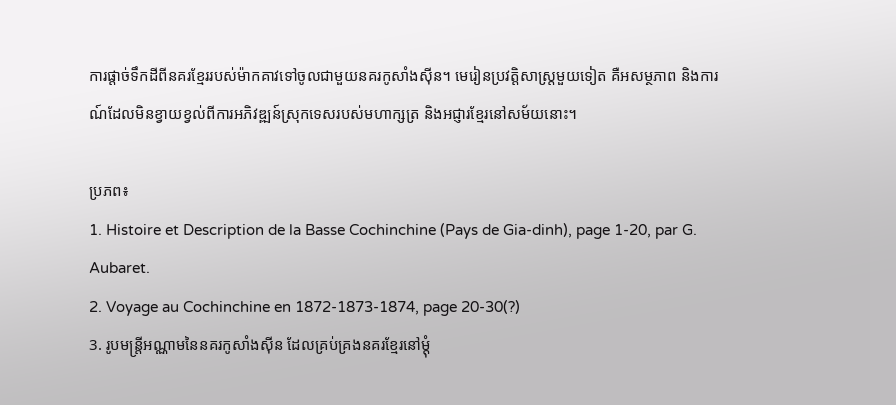ការផ្តាច់ទឹកដីពីនគរខ្មែររបស់ម៉ាកគាវទៅចូលជាមួយនគរកូសាំងសុីន។ មេរៀនប្រវត្តិសាស្ត្រមួយទៀត គឺអសម្ថភាព និងការណ៍ដែលមិនខ្វាយខ្វល់ពីការអភិវឌ្ឍន៍ស្រុកទេសរបស់មហាក្សត្រ និងអជ្ញារខ្មែរនៅសម័យនោះ។

ប្រភព៖
1. Histoire et Description de la Basse Cochinchine (Pays de Gia-dinh), page 1-20, par G. Aubaret.
2. Voyage au Cochinchine en 1872-1873-1874, page 20-30(?)
3. រូបមន្ត្រីអណ្ណាមនៃនគរកូសាំងសុីន ដែលគ្រប់គ្រងនគរខ្មែរនៅម្តុំ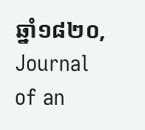ឆ្នាំ១៨២០, Journal of an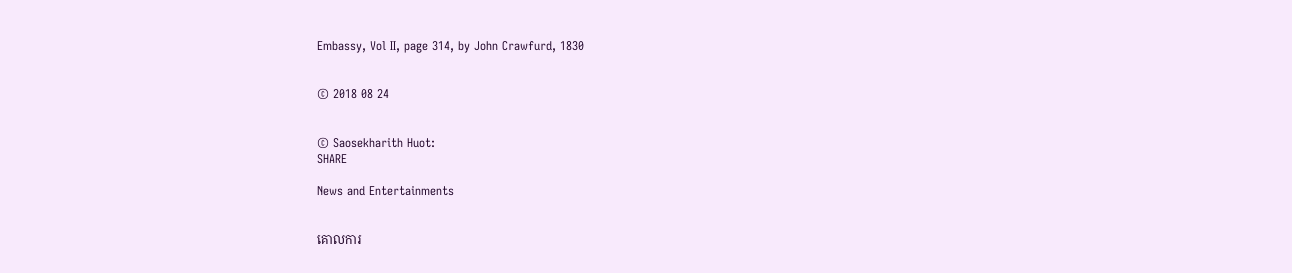Embassy, Vol II, page 314, by John Crawfurd, 1830


© 2018 08 24


© Saosekharith Huot:
SHARE

News and Entertainments


គោលការ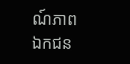ណ៍ភាពឯកជន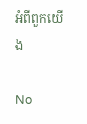អំពីពួកយើង

No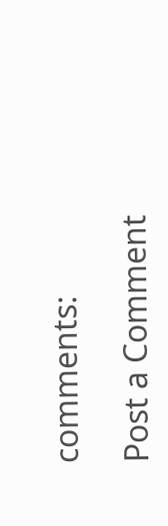comments:

Post a Comment